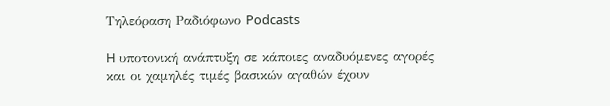Τηλεόραση Ραδιόφωνο Podcasts

H υποτονική ανάπτυξη σε κάποιες αναδυόμενες αγορές και οι χαμηλές τιμές βασικών αγαθών έχουν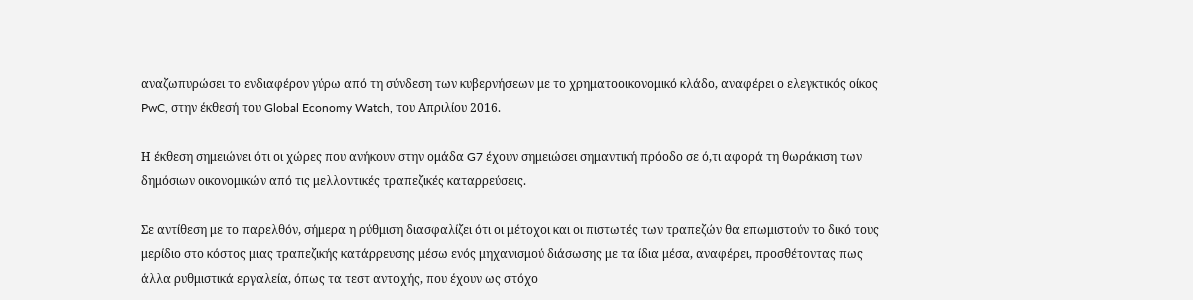αναζωπυρώσει το ενδιαφέρον γύρω από τη σύνδεση των κυβερνήσεων με το χρηματοοικονομικό κλάδο, αναφέρει ο ελεγκτικός οίκος PwC, στην έκθεσή του Global Economy Watch, του Απριλίου 2016.

Η έκθεση σημειώνει ότι οι χώρες που ανήκουν στην ομάδα G7 έχουν σημειώσει σημαντική πρόοδο σε ό,τι αφορά τη θωράκιση των δημόσιων οικονομικών από τις μελλοντικές τραπεζικές καταρρεύσεις.

Σε αντίθεση με το παρελθόν, σήμερα η ρύθμιση διασφαλίζει ότι οι μέτοχοι και οι πιστωτές των τραπεζών θα επωμιστούν το δικό τους μερίδιο στο κόστος μιας τραπεζικής κατάρρευσης μέσω ενός μηχανισμού διάσωσης με τα ίδια μέσα, αναφέρει, προσθέτοντας πως άλλα ρυθμιστικά εργαλεία, όπως τα τεστ αντοχής, που έχουν ως στόχο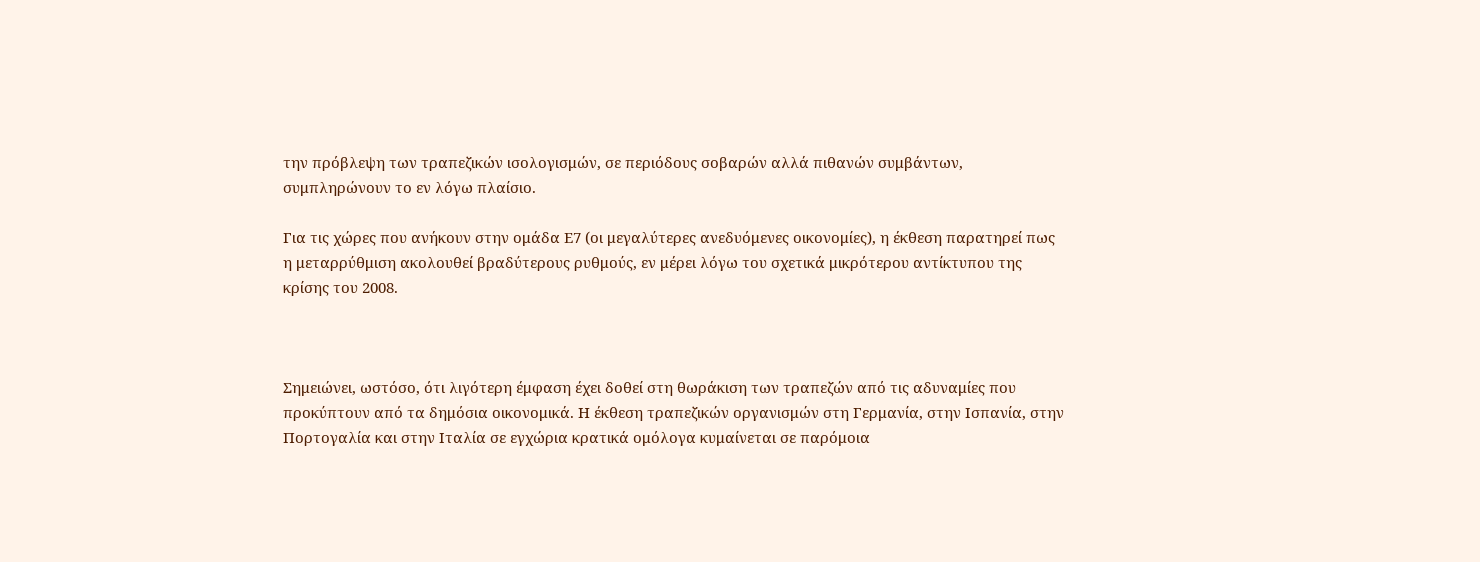την πρόβλεψη των τραπεζικών ισολογισμών, σε περιόδους σοβαρών αλλά πιθανών συμβάντων, συμπληρώνουν το εν λόγω πλαίσιο.

Για τις χώρες που ανήκουν στην ομάδα Ε7 (οι μεγαλύτερες ανεδυόμενες οικονομίες), η έκθεση παρατηρεί πως η μεταρρύθμιση ακολουθεί βραδύτερους ρυθμούς, εν μέρει λόγω του σχετικά μικρότερου αντίκτυπου της κρίσης του 2008.



Σημειώνει, ωστόσο, ότι λιγότερη έμφαση έχει δοθεί στη θωράκιση των τραπεζών από τις αδυναμίες που προκύπτουν από τα δημόσια οικονομικά. Η έκθεση τραπεζικών οργανισμών στη Γερμανία, στην Ισπανία, στην Πορτογαλία και στην Ιταλία σε εγχώρια κρατικά ομόλογα κυμαίνεται σε παρόμοια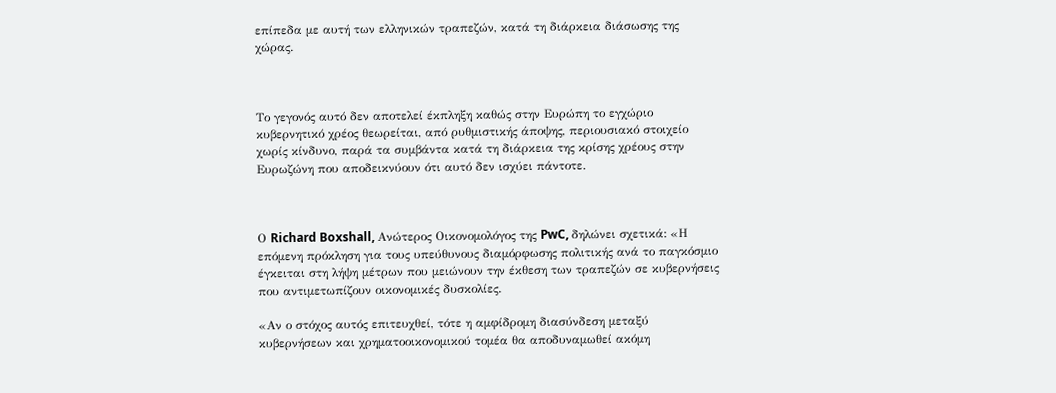επίπεδα με αυτή των ελληνικών τραπεζών, κατά τη διάρκεια διάσωσης της χώρας.



Το γεγονός αυτό δεν αποτελεί έκπληξη καθώς στην Ευρώπη το εγχώριο κυβερνητικό χρέος θεωρείται, από ρυθμιστικής άποψης, περιουσιακό στοιχείο χωρίς κίνδυνο, παρά τα συμβάντα κατά τη διάρκεια της κρίσης χρέους στην Ευρωζώνη που αποδεικνύουν ότι αυτό δεν ισχύει πάντοτε.



Ο Richard Boxshall, Ανώτερος Οικονομολόγος της PwC, δηλώνει σχετικά: «Η επόμενη πρόκληση για τους υπεύθυνους διαμόρφωσης πολιτικής ανά το παγκόσμιο έγκειται στη λήψη μέτρων που μειώνουν την έκθεση των τραπεζών σε κυβερνήσεις που αντιμετωπίζουν οικονομικές δυσκολίες.

«Αν ο στόχος αυτός επιτευχθεί, τότε η αμφίδρομη διασύνδεση μεταξύ κυβερνήσεων και χρηματοοικονομικού τομέα θα αποδυναμωθεί ακόμη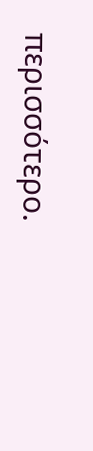περισσότερο.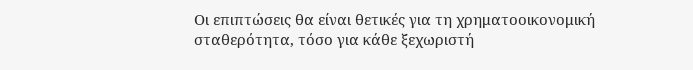Οι επιπτώσεις θα είναι θετικές για τη χρηματοοικονομική σταθερότητα, τόσο για κάθε ξεχωριστή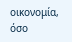οικονομία, όσο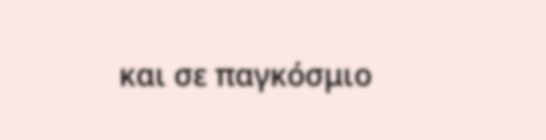και σε παγκόσμιο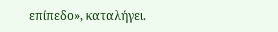επίπεδο», καταλήγει.